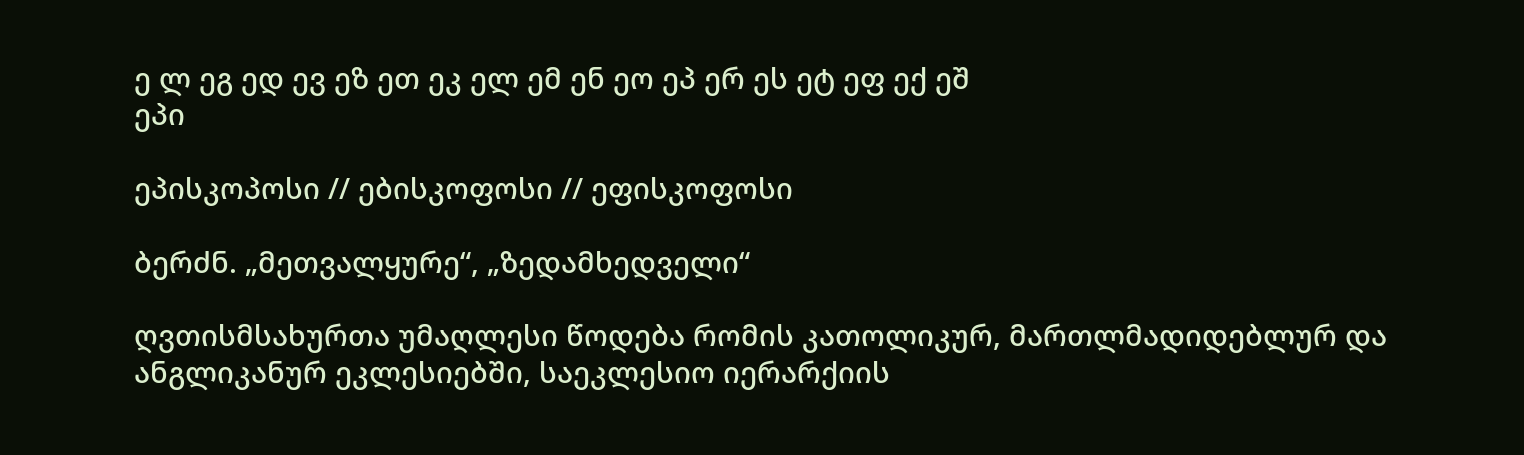ე ლ ეგ ედ ევ ეზ ეთ ეკ ელ ემ ენ ეო ეპ ერ ეს ეტ ეფ ექ ეშ
ეპი

ეპისკოპოსი // ებისკოფოსი // ეფისკოფოსი

ბერძნ. „მეთვალყურე“, „ზედამხედველი“

ღვთისმსახურთა უმაღლესი წოდება რომის კათოლიკურ, მართლმადიდებლურ და ანგლიკანურ ეკლესიებში, საეკლესიო იერარქიის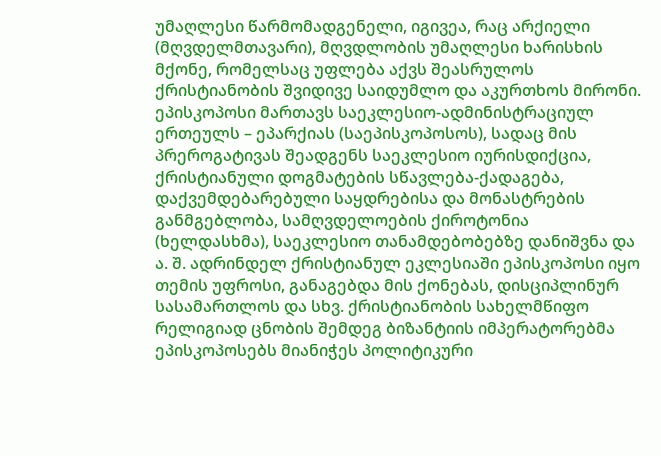უმაღლესი წარმომადგენელი, იგივეა, რაც არქიელი (მღვდელმთავარი), მღვდლობის უმაღლესი ხარისხის მქონე, რომელსაც უფლება აქვს შეასრულოს ქრისტიანობის შვიდივე საიდუმლო და აკურთხოს მირონი. ეპისკოპოსი მართავს საეკლესიო-ადმინისტრაციულ ერთეულს – ეპარქიას (საეპისკოპოსოს), სადაც მის პრეროგატივას შეადგენს საეკლესიო იურისდიქცია, ქრისტიანული დოგმატების სწავლება-ქადაგება, დაქვემდებარებული საყდრებისა და მონასტრების განმგებლობა, სამღვდელოების ქიროტონია (ხელდასხმა), საეკლესიო თანამდებობებზე დანიშვნა და ა. შ. ადრინდელ ქრისტიანულ ეკლესიაში ეპისკოპოსი იყო თემის უფროსი, განაგებდა მის ქონებას, დისციპლინურ სასამართლოს და სხვ. ქრისტიანობის სახელმწიფო რელიგიად ცნობის შემდეგ ბიზანტიის იმპერატორებმა ეპისკოპოსებს მიანიჭეს პოლიტიკური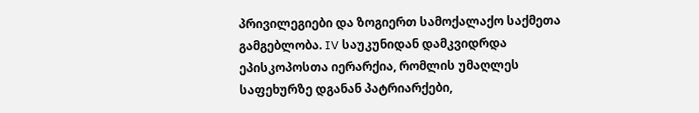პრივილეგიები და ზოგიერთ სამოქალაქო საქმეთა გამგებლობა. IV საუკუნიდან დამკვიდრდა ეპისკოპოსთა იერარქია, რომლის უმაღლეს საფეხურზე დგანან პატრიარქები,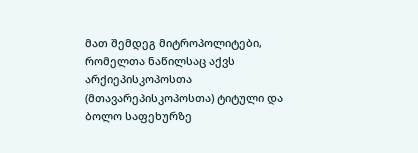მათ შემდეგ მიტროპოლიტები, რომელთა ნაწილსაც აქვს არქიეპისკოპოსთა (მთავარეპისკოპოსთა) ტიტული და ბოლო საფეხურზე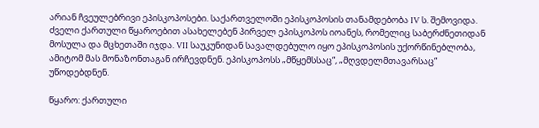არიან ჩვეულებრივი ეპისკოპოსები. საქართველოში ეპისკოპოსის თანამდებობა IV ს. შემოვიდა. ძველი ქართული წყაროებით ასახელებენ პირველ ეპისკოპოს იოანეს, რომელიც საბერძნეთიდან მოსულა და მცხეთაში იჯდა. VII საუკუნიდან სავალდებულო იყო ეპისკოპოსის უქორწინებლობა, ამიტომ მას მონაზონთაგან ირჩევდნენ. ეპისკოპოსს „მწყემსსაც“, „მღვდელმთავარსაც“ უწოდებდნენ.

წყარო: ქართული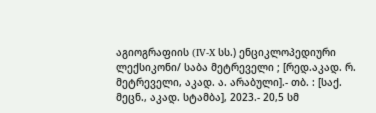აგიოგრაფიის (IV-X სს.) ენციკლოპედიური ლექსიკონი/ საბა მეტრეველი ; [რედ.აკად. რ. მეტრეველი, აკად. ა. არაბული].- თბ. : [საქ. მეცნ., აკად. სტამბა], 2023.- 20,5 სმ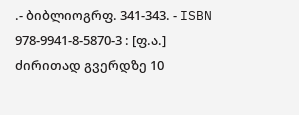.- ბიბლიოგრფ. 341-343. - ISBN 978-9941-8-5870-3 : [ფ.ა.]
ძირითად გვერდზე 10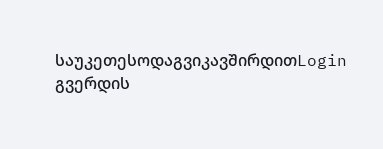საუკეთესოდაგვიკავშირდითLogin გვერდის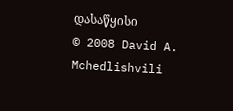დასაწყისი
© 2008 David A. Mchedlishvili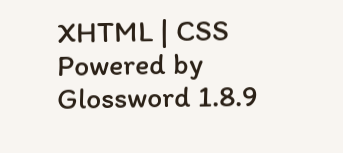XHTML | CSS Powered by Glossword 1.8.9